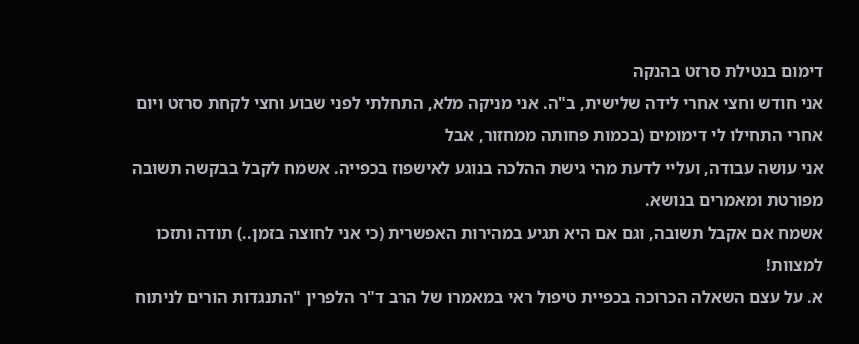דימום בנטילת סרזט בהנקה
אני חודש וחצי אחרי לידה שלישית, ב"ה. אני מניקה מלא, התחלתי לפני שבוע וחצי לקחת סרזט ויום אחרי התחילו לי דימומים (בכמות פחותה ממחזור, אבל
אני עושה עבודה, ועליי לדעת מהי גישת ההלכה בנוגע לאישפוז בכפייה. אשמח לקבל בבקשה תשובה מפורטת ומאמרים בנושא.
אשמח אם אקבל תשובה, וגם אם היא תגיע במהירות האפשרית (כי אני לחוצה בזמן..) תודה ותזכו למצוות!
א. על עצם השאלה הכרוכה בכפיית טיפול ראי במאמרו של הרב ד"ר הלפרין "התנגדות הורים לניתוח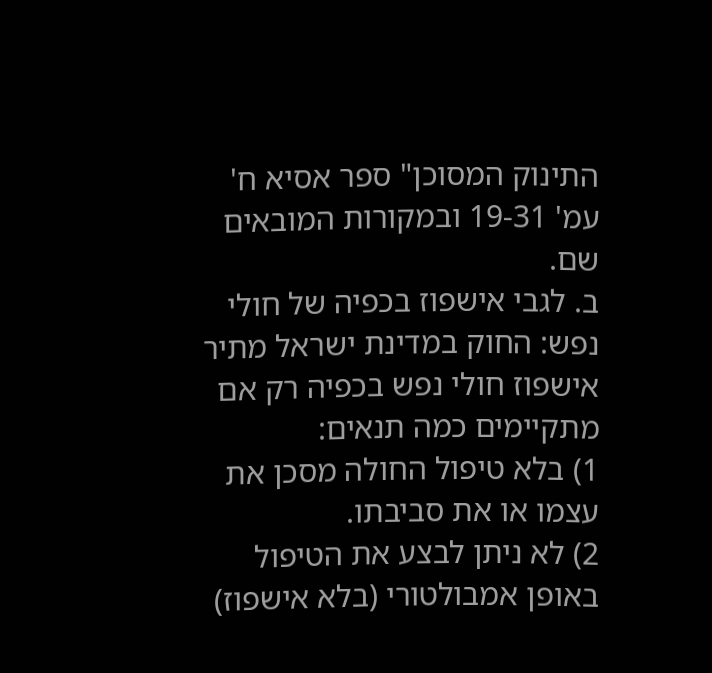התינוק המסוכן" ספר אסיא ח' עמ' 19-31 ובמקורות המובאים שם.
ב. לגבי אישפוז בכפיה של חולי נפש: החוק במדינת ישראל מתיר אישפוז חולי נפש בכפיה רק אם מתקיימים כמה תנאים:
1) בלא טיפול החולה מסכן את עצמו או את סביבתו.
2) לא ניתן לבצע את הטיפול באופן אמבולטורי (בלא אישפוז)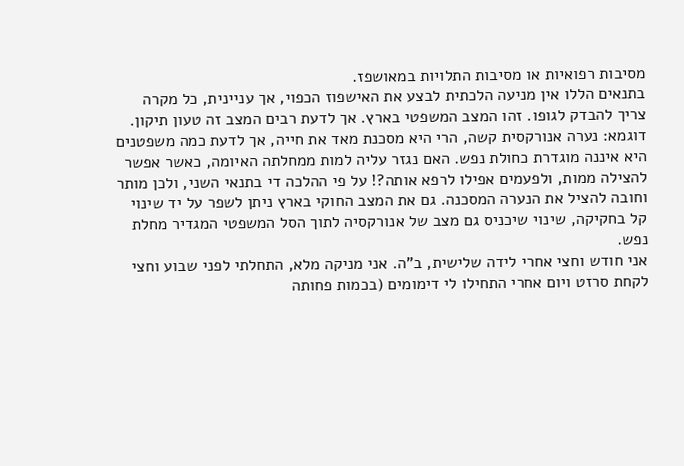מסיבות רפואיות או מסיבות התלויות במאושפז.
בתנאים הללו אין מניעה הלכתית לבצע את האישפוז הכפוי, אך עניינית, כל מקרה צריך להבדק לגופו. זהו המצב המשפטי בארץ. אך לדעת רבים המצב זה טעון תיקון.
דוגמא: נערה אנורקסית קשה, הרי היא מסכנת מאד את חייה, אך לדעת כמה משפטנים היא איננה מוגדרת כחולת נפש. האם נגזר עליה למות ממחלתה האיומה, כאשר אפשר להצילה ממות, ולפעמים אפילו לרפא אותה?! על פי ההלכה די בתנאי השני, ולכן מותר וחובה להציל את הנערה המסכנה. גם את המצב החוקי בארץ ניתן לשפר על יד שינוי קל בחקיקה, שינוי שיכניס גם מצב של אנורקסיה לתוך הסל המשפטי המגדיר מחלת נפש.
אני חודש וחצי אחרי לידה שלישית, ב"ה. אני מניקה מלא, התחלתי לפני שבוע וחצי לקחת סרזט ויום אחרי התחילו לי דימומים (בכמות פחותה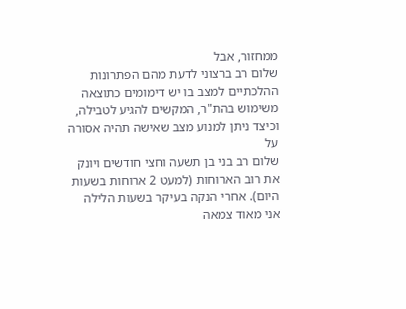ממחזור, אבל
שלום רב ברצוני לדעת מהם הפתרונות ההלכתיים למצב בו יש דימומים כתוצאה משימוש בהת"ר, המקשים להגיע לטבילה, וכיצד ניתן למנוע מצב שאישה תהיה אסורה על
שלום רב בני בן תשעה וחצי חודשים ויונק את רוב הארוחות (למעט 2 ארוחות בשעות היום). אחרי הנקה בעיקר בשעות הלילה אני מאוד צמאה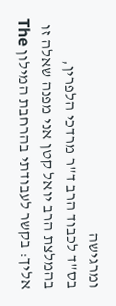ומרגישה
בס"ד לכבוד הרב ד"ר מרדכי הלפרין, בהמלצת הרב יואל קטן אני מפנה שאלה זו אליך: בקשר לעבודתי בהרחבת המילון The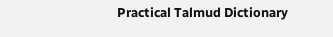Practical Talmud Dictionary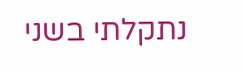נתקלתי בשני